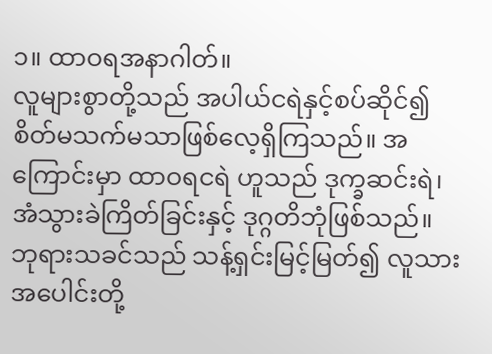၁။ ထာဝရအနာဂါတ်။
လူများစွာတို့သည် အပါယ်ငရဲနှင့်စပ်ဆိုင်၍ စိတ်မသက်မသာဖြစ်လေ့ရှိကြသည်။ အကြောင်းမှာ ထာဝရငရဲ ဟူသည် ဒုက္ခဆင်းရဲ၊ အံသွားခဲကြိတ်ခြင်းနှင့် ဒုဂ္ဂတိဘုံဖြစ်သည်။ ဘုရားသခင်သည် သန့်ရှင်းမြင့်မြတ်၍ လူသားအပေါင်းတို့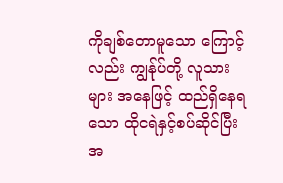ကိုချစ်တောမူသော ကြောင့်လည်း ကျွန်ုပ်တို့ လူသားများ အနေဖြင့် ထည်ရှိနေရသော ထိုငရဲနှင့်စပ်ဆိုင်ပြီး အ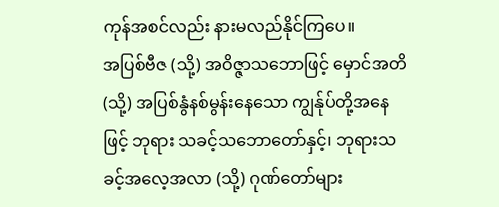ကုန်အစင်လည်း နားမလည်နိုင်ကြပေ။
အပြစ်ဗီဇ (သို့) အဝိဇ္ဇာသဘောဖြင့် မှောင်အတိ (သို့) အပြစ်နွံနစ်မွန်းနေသော ကျွန်ုပ်တို့အနေဖြင့် ဘုရား သခင့်သဘောတော်နှင့်၊ ဘုရားသခင့်အလေ့အလာ (သို့) ဂုဏ်တော်များ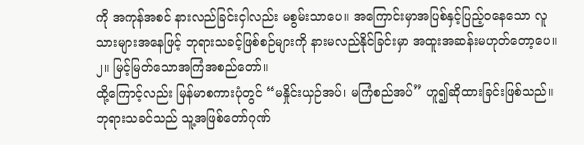ကို အကုန်အစင် နားလည်ခြင်းငှါလည်း မစွမ်းသာပေ။ အကြောင်းမှာအပြစ်နှင့်ပြည့်ဝနေသော လူသားများအနေဖြင့် ဘုရားသခင့်ဖြစ်စဉ်များကို နားမလည်နိုင်ခြင်းမှာ အထူးအဆန်းမဟုတ်တော့ပေ။
၂။ မြင့်မြတ်သောအကြံအစည်တော်။
ထို့ကြောင့်လည်း မြန်မာစကားပုံတွင် “မနှိုင်းယှဉ်အပ်၊ မကြံစည်အပ်” ဟူ၍ဆိုထားခြင်းဖြစ်သည်။ ဘုရားသခင်သည် သူ့အဖြစ်တော်ဂုဏ်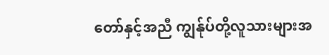တော်နှင့်အညီ ကျွန်ုပ်တို့လူသားများအ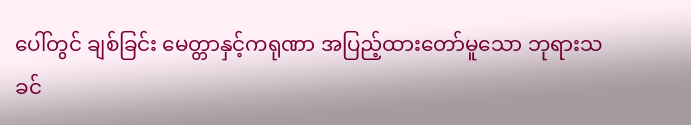ပေါ်တွင် ချစ်ခြင်း မေတ္တာနှင့်ကရုဏာ အပြည့်ထားတော်မူသော ဘုရားသခင်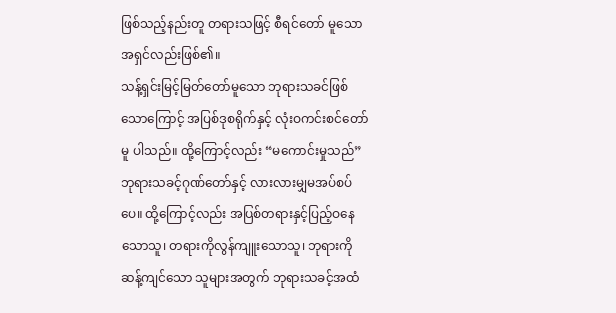ဖြစ်သည့်နည်းတူ တရားသဖြင့် စီရင်တော် မူသောအရှင်လည်းဖြစ်၏။
သန့်ရှင်းမြင့်မြတ်တော်မူသော ဘုရားသခင်ဖြစ်သောကြောင့် အပြစ်ဒုစရိုက်နှင့် လုံးဝကင်းစင်တော်မူ ပါသည်။ ထို့ကြောင့်လည်း “မကောင်းမှုသည်” ဘုရားသခင့်ဂုဏ်တော်နှင့် လားလားမျှမအပ်စပ်ပေ။ ထို့ကြောင့်လည်း အပြစ်တရားနှင့်ပြည့်ဝနေသောသူ၊ တရားကိုလွန်ကျူးသောသူ၊ ဘုရားကို ဆန့်ကျင်သော သူများအတွက် ဘုရားသခင့်အထံ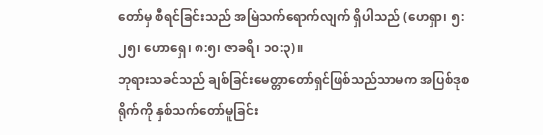တော်မှ စီရင်ခြင်းသည် အမြဲသက်ရောက်လျက် ရှိပါသည် (ဟေရှာ၊ ၅:၂၅၊ ဟောရှေ၊ ၈:၅၊ ဇာခရိ၊ ၁၀:၃)။
ဘုရားသခင်သည် ချစ်ခြင်းမေတ္တာတော်ရှင်ဖြစ်သည်သာမက အပြစ်ဒုစရိုက်ကို နှစ်သက်တော်မူခြင်း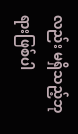လည်း မရှိသည့်ဘုရားဖြစ်ပါ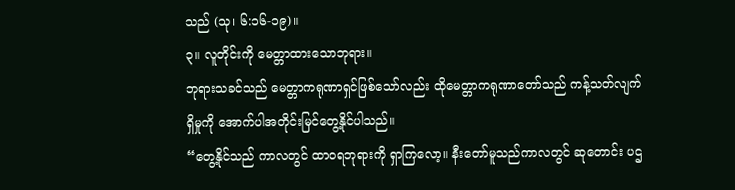သည် (သု၊ ၆:၁၆-၁၉)။
၃။ လူတိုင်းကို မေတ္တာထားသောဘုရား။
ဘုရားသခင်သည် မေတ္တာကရုဏာရှင်ဖြစ်သော်လည်း ထိုမေတ္တာကရုဏာတော်သည် ကန့်သတ်လျက်ရှိမှုကို အောက်ပါအတိုင်းမြင်တွေ့နိုင်ပါသည်။
“တွေ့နိုင်သည် ကာလတွင် ထာဝရဘုရားကို ရှာကြလော့။ နီးတော်မူသည်ကာလတွင် ဆုတောင်း ပဌ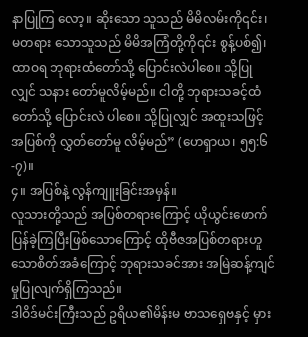နာပြုကြ လော့။ ဆိုးသော သူသည် မိမိလမ်းကို၎င်း၊ မတရား သောသူသည် မိမိအကြံတို့ကို၎င်း စွန့်ပစ်၍၊ ထာဝရ ဘုရားထံတော်သို့ ပြောင်းလဲပါစေ။ သို့ပြုလျှင် သနား တော်မူလိမ့်မည်။ ငါတို့ ဘုရားသခင့်ထံတော်သို့ ပြောင်းလဲ ပါစေ။ သို့ပြုလျှင် အထူးသဖြင့် အပြစ်ကို လွှတ်တော်မူ လိမ့်မည်” (ဟေရှာယ၊ ၅၅:၆-၇)။
၄။ အပြစ်နဲ့ လွန်ကျူးခြင်းအမှန်။
လူသားတို့သည် အပြစ်တရားကြောင့် ယိုယွင်းဖောက်ပြန်ခဲ့ကြပြီးဖြစ်သောကြောင့် ထိုဗီဇအပြစ်တရားဟူ သောစိတ်အခံကြောင့် ဘုရားသခင်အား အမြဲဆန့်ကျင်မှုပြုလျက်ရှိကြသည်။
ဒါဝိဒ်မင်းကြီးသည် ဥရိယ၏မိန်းမ ဗာသရှေဗနှင့် မှား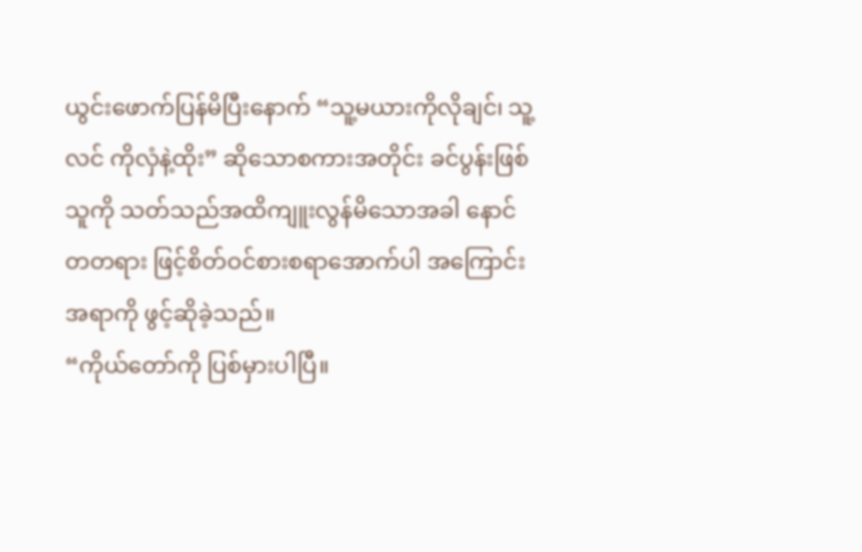ယွင်းဖောက်ပြန်မိပြီးနောက် “သူ့မယားကိုလိုချင်၊ သူ့လင် ကိုလှံနဲ့ထိုး” ဆိုသောစကားအတိုင်း ခင်ပွန်းဖြစ်သူကို သတ်သည်အထိကျူးလွန်မိသောအခါ နောင်တတရား ဖြင့်စိတ်ဝင်စားစရာအောက်ပါ အကြောင်းအရာကို ဖွင့်ဆိုခဲ့သည်။
“ကိုယ်တော်ကို ပြစ်မှားပါပြီ။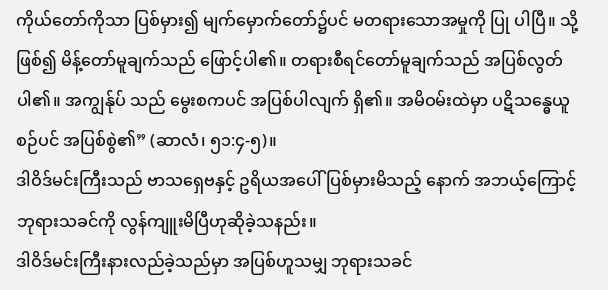ကိုယ်တော်ကိုသာ ပြစ်မှား၍ မျက်မှောက်တော်၌ပင် မတရားသောအမှုကို ပြု ပါပြီ။ သို့ဖြစ်၍ မိန့်တော်မူချက်သည် ဖြောင့်ပါ၏။ တရားစီရင်တော်မူချက်သည် အပြစ်လွတ်ပါ၏။ အကျွန်ုပ် သည် မွေးစကပင် အပြစ်ပါလျက် ရှိ၏။ အမိဝမ်းထဲမှာ ပဋိသန္ဓေယူစဉ်ပင် အပြစ်စွဲ၏” (ဆာလံ၊ ၅၁:၄-၅)။
ဒါဝိဒ်မင်းကြီးသည် ဗာသရှေဗနှင့် ဥရိယအပေါ်ပြစ်မှားမိသည့် နောက် အဘယ့်ကြောင့် ဘုရားသခင်ကို လွန်ကျူးမိပြီဟုဆိုခဲ့သနည်း။
ဒါဝိဒ်မင်းကြီးနားလည်ခဲ့သည်မှာ အပြစ်ဟူသမျှ ဘုရားသခင်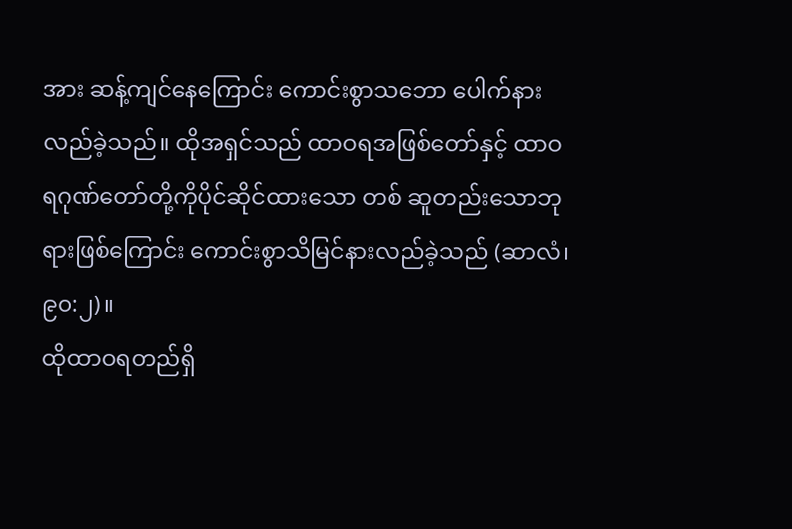အား ဆန့်ကျင်နေကြောင်း ကောင်းစွာသဘော ပေါက်နားလည်ခဲ့သည်။ ထိုအရှင်သည် ထာဝရအဖြစ်တော်နှင့် ထာဝရဂုဏ်တော်တို့ကိုပိုင်ဆိုင်ထားသော တစ် ဆူတည်းသောဘုရားဖြစ်ကြောင်း ကောင်းစွာသိမြင်နားလည်ခဲ့သည် (ဆာလံ၊ ၉၀:၂)။
ထိုထာဝရတည်ရှိ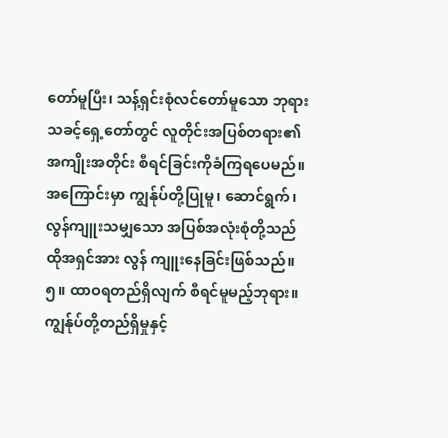တော်မူပြီး၊ သန့်ရှင်းစုံလင်တော်မူသော ဘုရားသခင့်ရှေ့တော်တွင် လူတိုင်းအပြစ်တရား၏ အကျိုးအတိုင်း စီရင်ခြင်းကိုခံကြရပေမည်။ အကြောင်းမှာ ကျွန်ုပ်တို့ပြုမူ၊ ဆောင်ရွက်၊ လွန်ကျူးသမျှသော အပြစ်အလုံးစုံတို့သည် ထိုအရှင်အား လွန် ကျူးနေခြင်းဖြစ်သည်။
၅။ ထာဝရတည်ရှိလျက် စီရင်မူမည့်ဘုရား။
ကျွန်ုပ်တို့တည်ရှိမှုနှင့်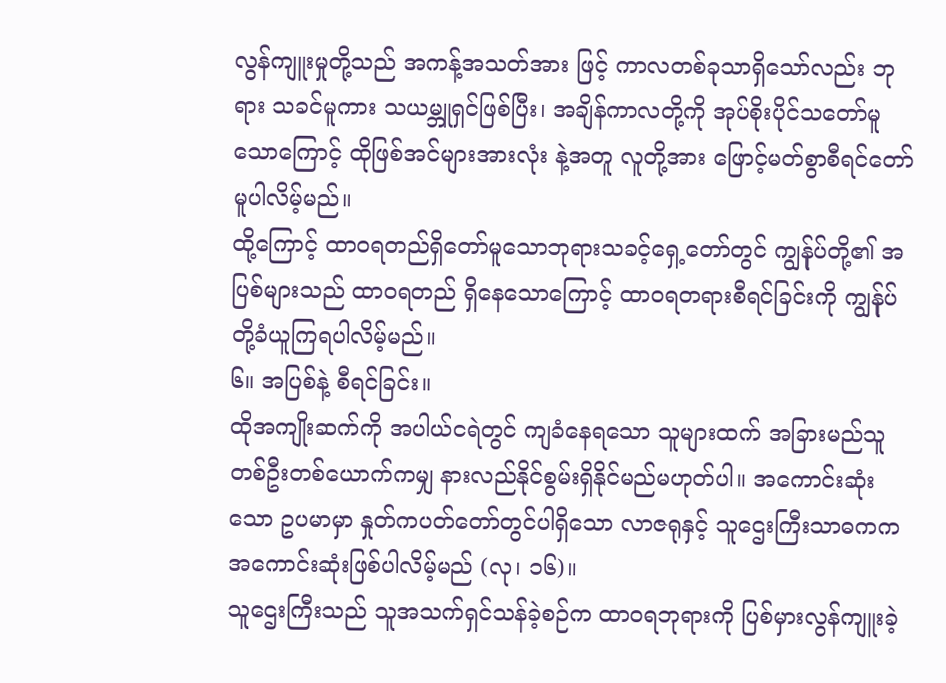လွန်ကျူးမှုတို့သည် အကန့်အသတ်အား ဖြင့် ကာလတစ်ခုသာရှိသော်လည်း ဘုရား သခင်မူကား သယမ္ဘူရှင်ဖြစ်ပြီး၊ အချိန်ကာလတို့ကို အုပ်စိုးပိုင်သတော်မူသောကြောင့် ထိုဖြစ်အင်များအားလုံး နဲ့အတူ လူတို့အား ဖြောင့်မတ်စွာစီရင်တော်မူပါလိမ့်မည်။
ထို့ကြောင့် ထာဝရတည်ရှိတော်မူသောဘုရားသခင့်ရှေ့တော်တွင် ကျွန်ုပ်တို့၏ အပြစ်များသည် ထာဝရတည် ရှိနေသောကြောင့် ထာဝရတရားစီရင်ခြင်းကို ကျွန်ုပ်တို့ခံယူကြရပါလိမ့်မည်။
၆။ အပြစ်နဲ့ စီရင်ခြင်း။
ထိုအကျိုးဆက်ကို အပါယ်ငရဲတွင် ကျခံနေရသော သူများထက် အခြားမည်သူတစ်ဦးတစ်ယောက်ကမျှ နားလည်နိုင်စွမ်းရှိနိုင်မည်မဟုတ်ပါ။ အကောင်းဆုံးသော ဥပမာမှာ နှုတ်ကပတ်တော်တွင်ပါရှိသော လာဇရုနှင့် သူဌေးကြီးသာဓကက အကောင်းဆုံးဖြစ်ပါလိမ့်မည် (လု၊ ၁၆)။
သူဌေးကြီးသည် သူအသက်ရှင်သန်ခဲ့စဉ်က ထာဝရဘုရားကို ပြစ်မှားလွန်ကျူးခဲ့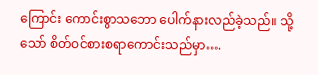ကြောင်း ကောင်းစွာသဘော ပေါက်နားလည်ခဲ့သည်။ သို့သော် စိတ်ဝင်စားစရာကောင်းသည်မှာ….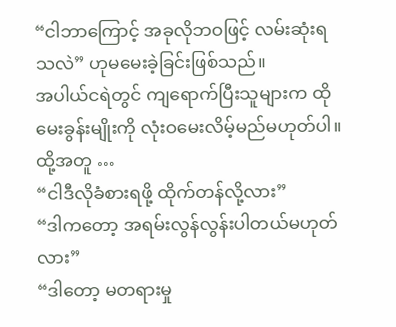“ငါဘာကြောင့် အခုလိုဘဝဖြင့် လမ်းဆုံးရသလဲ” ဟုမမေးခဲ့ခြင်းဖြစ်သည်။
အပါယ်ငရဲတွင် ကျရောက်ပြီးသူများက ထိုမေးခွန်းမျိုးကို လုံးဝမေးလိမ့်မည်မဟုတ်ပါ။
ထို့အတူ …
“ငါဒီလိုခံစားရဖို့ ထိုက်တန်လို့လား”
“ဒါကတော့ အရမ်းလွန်လွန်းပါတယ်မဟုတ်လား”
“ဒါတော့ မတရားမှု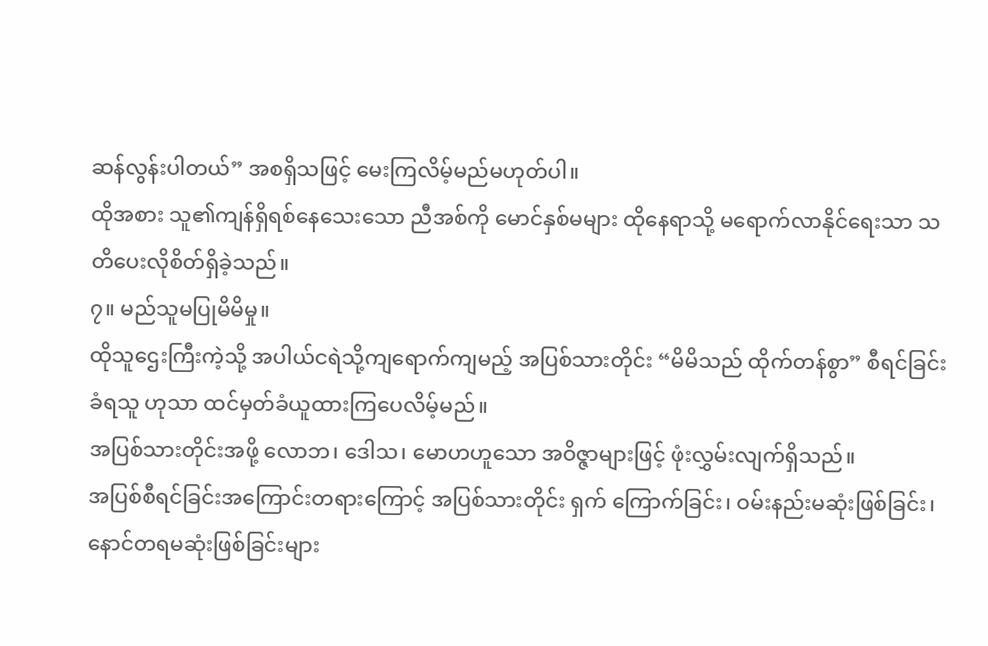ဆန်လွန်းပါတယ်” အစရှိသဖြင့် မေးကြလိမ့်မည်မဟုတ်ပါ။
ထိုအစား သူ၏ကျန်ရှိရစ်နေသေးသော ညီအစ်ကို မောင်နှစ်မများ ထိုနေရာသို့ မရောက်လာနိုင်ရေးသာ သတိပေးလိုစိတ်ရှိခဲ့သည်။
၇။ မည်သူမပြုမိမိမှု။
ထိုသူဌေးကြီးကဲ့သို့ အပါယ်ငရဲသို့ကျရောက်ကျမည့် အပြစ်သားတိုင်း “မိမိသည် ထိုက်တန်စွာ” စီရင်ခြင်းခံရသူ ဟုသာ ထင်မှတ်ခံယူထားကြပေလိမ့်မည်။
အပြစ်သားတိုင်းအဖို့ လောဘ၊ ဒေါသ၊ မောဟဟူသော အဝိဇ္ဇာများဖြင့် ဖုံးလွှမ်းလျက်ရှိသည်။
အပြစ်စီရင်ခြင်းအကြောင်းတရားကြောင့် အပြစ်သားတိုင်း ရှက် ကြောက်ခြင်း၊ ဝမ်းနည်းမဆုံးဖြစ်ခြင်း၊ နောင်တရမဆုံးဖြစ်ခြင်းများ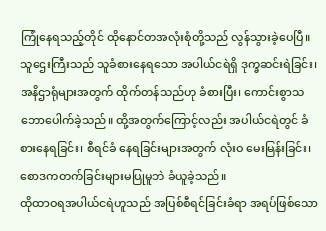ကြုံနေရသည့်တိုင် ထိုနောင်တအလုံးစုံတို့သည် လွန်သွားခဲ့ပေပြီ။
သူဌေးကြီးသည် သူခံစားနေရသော အပါယ်ငရဲရှိ ဒုက္ခဆင်းရဲခြင်း၊ အနိဌာရုံများအတွက် ထိုက်တန်သည်ဟု ခံစားပြီး၊ ကောင်းစွာသဘောပေါက်ခဲ့သည်။ ထို့အတွက်ကြောင့်လည်း အပါယ်ငရဲတွင် ခံစားနေရခြင်း၊ စီရင်ခံ နေရခြင်းများအတွက် လုံးဝ မေးမြန်းခြင်း၊ စောဒကတက်ခြင်းများမပြုမူဘဲ ခံယူခဲ့သည်။
ထိုထာဝရအပါယ်ငရဲဟူသည် အပြစ်စီရင်ခြင်းခံရာ အရပ်ဖြစ်သော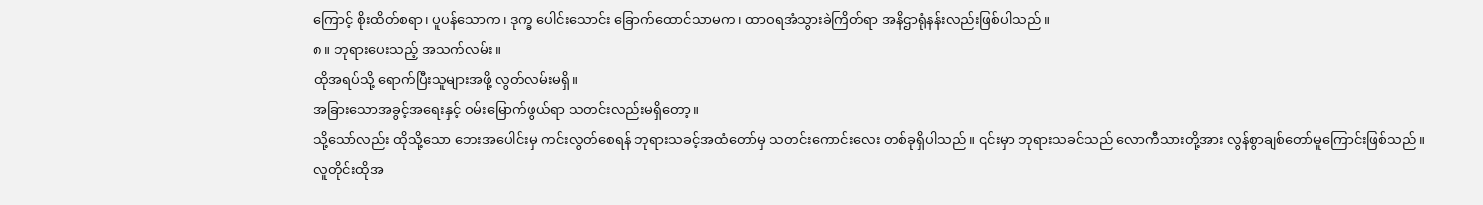ကြောင့် စိုးထိတ်စရာ၊ ပူပန်သောက၊ ဒုက္ခ ပေါင်းသောင်း ခြောက်ထောင်သာမက၊ ထာဝရအံသွားခဲကြိတ်ရာ အနိဌာရုံနန်းလည်းဖြစ်ပါသည်။
၈။ ဘုရားပေးသည့် အသက်လမ်း။
ထိုအရပ်သို့ ရောက်ပြီးသူများအဖို့ လွတ်လမ်းမရှိ။
အခြားသောအခွင့်အရေးနှင့် ဝမ်းမြောက်ဖွယ်ရာ သတင်းလည်းမရှိတော့။
သို့သော်လည်း ထိုသို့သော ဘေးအပေါင်းမှ ကင်းလွတ်စေရန် ဘုရားသခင့်အထံတော်မှ သတင်းကောင်းလေး တစ်ခုရှိပါသည်။ ၎င်းမှာ ဘုရားသခင်သည် လောကီသားတို့အား လွန်စွာချစ်တော်မူကြောင်းဖြစ်သည်။
လူတိုင်းထိုအ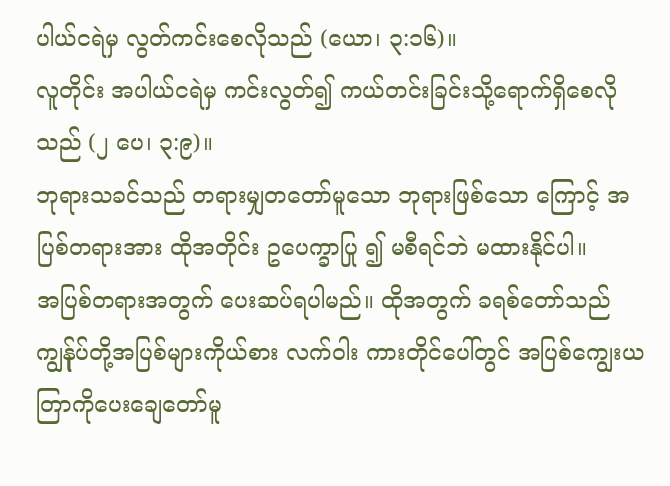ပါယ်ငရဲမှ လွတ်ကင်းစေလိုသည် (ယော၊ ၃:၁၆)။
လူတိုင်း အပါယ်ငရဲမှ ကင်းလွတ်၍ ကယ်တင်းခြင်းသို့ရောက်ရှိစေလိုသည် (၂ ပေ၊ ၃:၉)။
ဘုရားသခင်သည် တရားမျှတတော်မူသော ဘုရားဖြစ်သော ကြောင့် အပြစ်တရားအား ထိုအတိုင်း ဥပေက္ခာပြု ၍ မစီရင်ဘဲ မထားနိုင်ပါ။
အပြစ်တရားအတွက် ပေးဆပ်ရပါမည်။ ထိုအတွက် ခရစ်တော်သည် ကျွန်ုပ်တို့အပြစ်များကိုယ်စား လက်ဝါး ကားတိုင်ပေါ်တွင် အပြစ်ကျွေးယတြာကိုပေးချေတော်မူ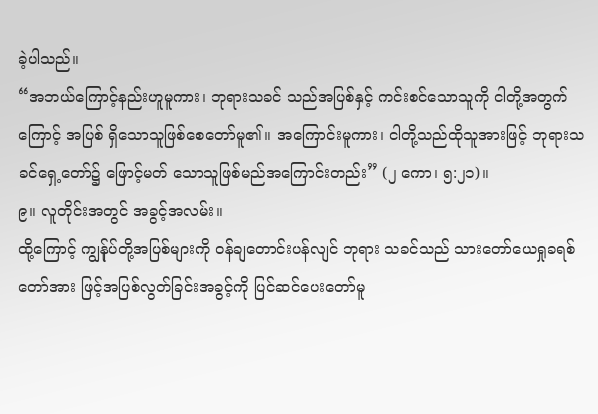ခဲ့ပါသည်။
“အဘယ်ကြောင့်နည်းဟူမူကား၊ ဘုရားသခင် သည်အပြစ်နှင့် ကင်းစင်သောသူကို ငါတို့အတွက်ကြောင့် အပြစ် ရှိသောသူဖြစ်စေတော်မူ၏။ အကြောင်းမူကား၊ ငါတို့သည်ထိုသူအားဖြင့် ဘုရားသခင်ရှေ့တော်၌ ဖြောင့်မတ် သောသူဖြစ်မည်အကြောင်းတည်း” (၂ ကော၊ ၅:၂၁)။
၉။ လူတိုင်းအတွင် အခွင့်အလမ်း။
ထို့ကြောင့် ကျွန်ုပ်တို့အပြစ်များကို ဝန်ချတောင်းပန်လျင် ဘုရား သခင်သည် သားတော်ယေရှုခရစ်တော်အား ဖြင့်အပြစ်လွတ်ခြင်းအခွင့်ကို ပြင်ဆင်ပေးတော်မူ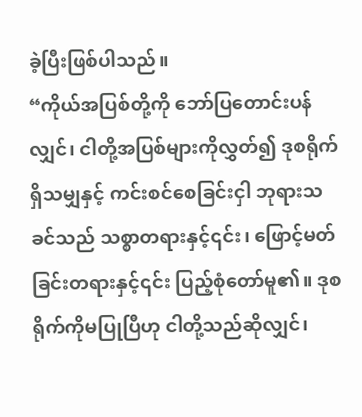ခဲ့ပြီးဖြစ်ပါသည်။
“ကိုယ်အပြစ်တို့ကို ဘော်ပြတောင်းပန်လျှင်၊ ငါတို့အပြစ်များကိုလွှတ်၍ ဒုစရိုက်ရှိသမျှနှင့် ကင်းစင်စေခြင်းငှါ ဘုရားသခင်သည် သစ္စာတရားနှင့်၎င်း၊ ဖြောင့်မတ်ခြင်းတရားနှင့်၎င်း ပြည့်စုံတော်မူ၏။ ဒုစရိုက်ကိုမပြုပြီဟု ငါတို့သည်ဆိုလျှင်၊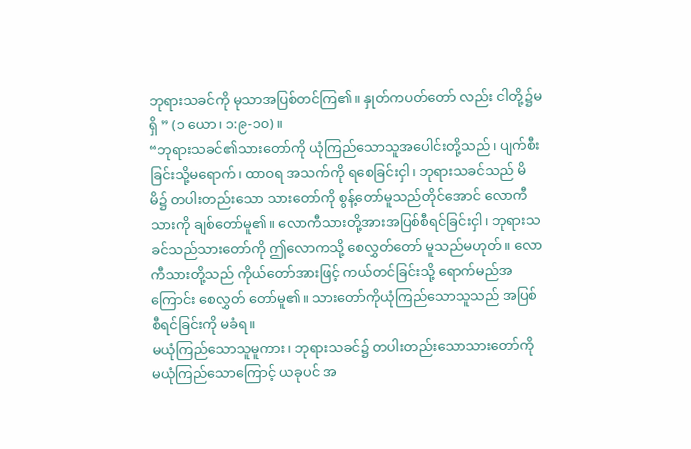ဘုရားသခင်ကို မုသာအပြစ်တင်ကြ၏။ နှုတ်ကပတ်တော် လည်း ငါတို့၌မရှိ ” (၁ ယော၊ ၁:၉-၁၀)။
“ဘုရားသခင်၏သားတော်ကို ယုံကြည်သောသူအပေါင်းတို့သည်၊ ပျက်စီးခြင်းသို့မရောက်၊ ထာဝရ အသက်ကို ရစေခြင်းငှါ၊ ဘုရားသခင်သည် မိမိ၌ တပါးတည်းသော သားတော်ကို စွန့်တော်မူသည်တိုင်အောင် လောကီသားကို ချစ်တော်မူ၏။ လောကီသားတို့အားအပြစ်စီရင်ခြင်းငှါ၊ ဘုရားသခင်သည်သားတော်ကို ဤလောကသို့ စေလွှတ်တော် မူသည်မဟုတ်။ လောကီသားတို့သည် ကိုယ်တော်အားဖြင့် ကယ်တင်ခြင်းသို့ ရောက်မည်အကြောင်း စေလွှတ် တော်မူ၏။ သားတော်ကိုယုံကြည်သောသူသည် အပြစ်စီရင်ခြင်းကို မခံရ။
မယုံကြည်သောသူမူကား၊ ဘုရားသခင်၌ တပါးတည်းသောသားတော်ကို မယုံကြည်သောကြောင့် ယခုပင် အ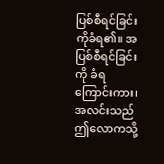ပြစ်စီရင်ခြင်းကိုခံရ၏။ အပြစ်စီရင်ခြင်းကို ခံရကြောင်းကား၊ အလင်းသည် ဤလောကသို့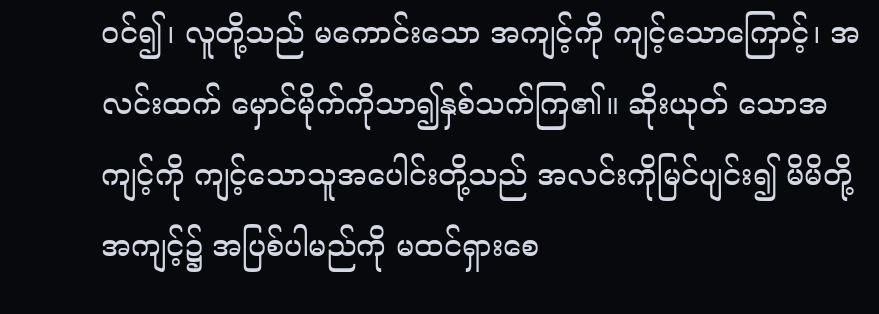ဝင်၍၊ လူတို့သည် မကောင်းသော အကျင့်ကို ကျင့်သောကြောင့်၊ အလင်းထက် မှောင်မိုက်ကိုသာ၍နှစ်သက်ကြ၏။ ဆိုးယုတ် သောအကျင့်ကို ကျင့်သောသူအပေါင်းတို့သည် အလင်းကိုမြင်ပျင်း၍ မိမိတို့ အကျင့်၌ အပြစ်ပါမည်ကို မထင်ရှားစေ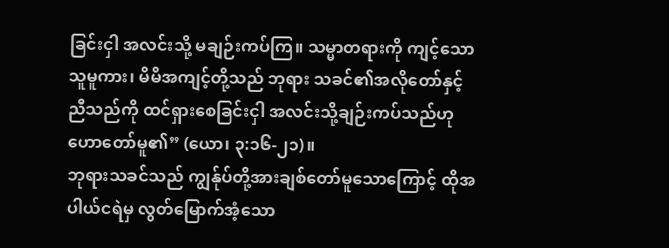ခြင်းငှါ အလင်းသို့ မချဉ်းကပ်ကြ။ သမ္မာတရားကို ကျင့်သောသူမူကား၊ မိမိအကျင့်တို့သည် ဘုရား သခင်၏အလိုတော်နှင့်ညီသည်ကို ထင်ရှားစေခြင်းငှါ အလင်းသို့ချဉ်းကပ်သည်ဟု ဟောတော်မူ၏” (ယော၊ ၃:၁၆-၂၁)။
ဘုရားသခင်သည် ကျွန်ုပ်တို့အားချစ်တော်မူသောကြောင့် ထိုအပါယ်ငရဲမှ လွတ်မြောက်အံ့သော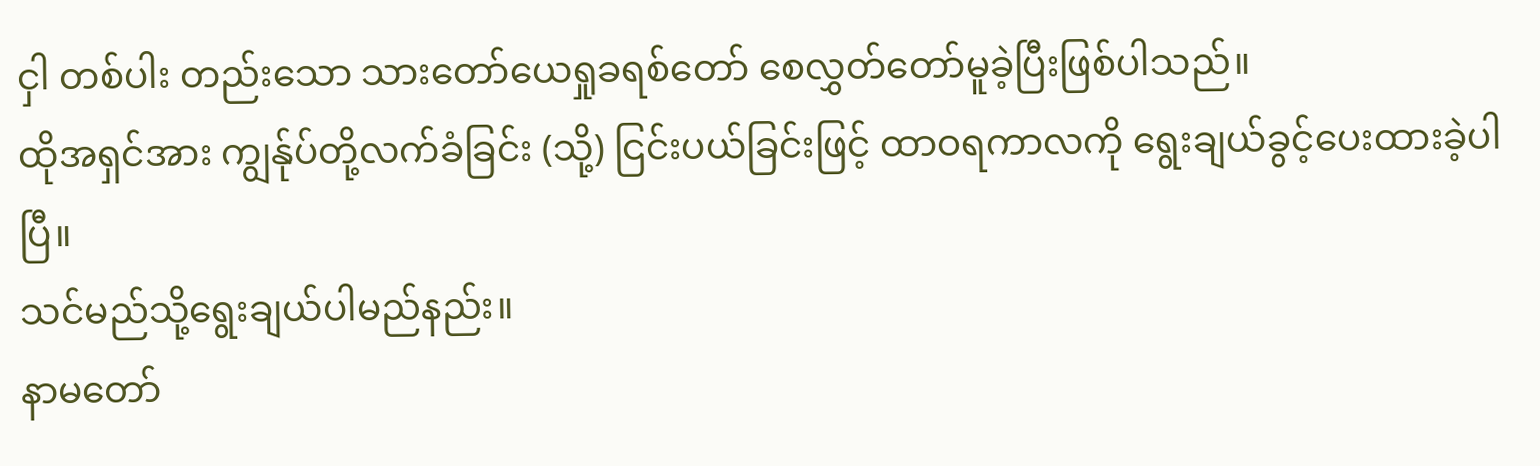ငှါ တစ်ပါး တည်းသော သားတော်ယေရှုခရစ်တော် စေလွှတ်တော်မူခဲ့ပြီးဖြစ်ပါသည်။
ထိုအရှင်အား ကျွန်ုပ်တို့လက်ခံခြင်း (သို့) ငြင်းပယ်ခြင်းဖြင့် ထာဝရကာလကို ရွေးချယ်ခွင့်ပေးထားခဲ့ပါပြီ။
သင်မည်သို့ရွေးချယ်ပါမည်နည်း။
နာမတော်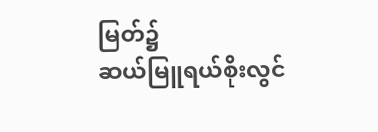မြတ်၌
ဆယ်မြူရယ်စိုးလွင်